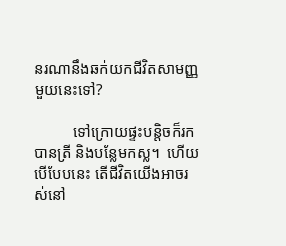នរណានឹងឆក់យកជីវិតសាមញ្ញមួយនេះទៅ?

          ទៅក្រោយផ្ទះបន្តិចក៏រកបានត្រី និងបន្លែមកស្ល។  ហើយបើបែបនេះ តើជីវិតយើងអាចរស់នៅ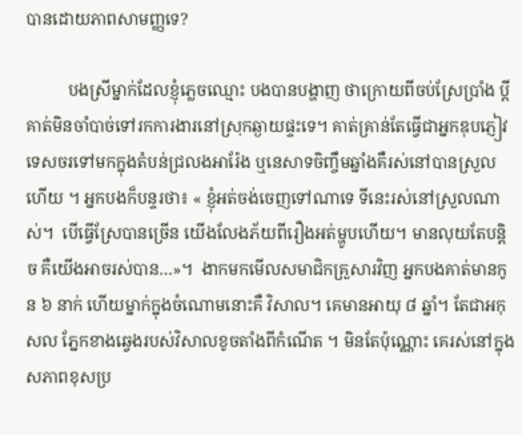បានដោយភាពសាមញ្ញទេ?

          បងស្រីម្នាក់ដែលខ្ញុំភ្លេចឈ្មោះ បងបានបង្ហាញ ថាក្រោយពីចប់ស្រែប្រាំង ប្តីគាត់មិនចាំបាច់ទៅរកការងារនៅស្រុកឆ្ងាយផ្ទះទេ។ គាត់គ្រាន់តែធ្វើជាអ្នកឌុបភ្ញៀវទេសចរទៅមកក្នុងតំបន់ជ្រលងអារ៉ែង ឬនេសាទចិញ្ចឹមឆ្នាំងគឺរស់នៅបានស្រួលហើយ ។ អ្នកបងក៏បន្ទរថា៖ « ខ្ញុំអត់ចង់ចេញទៅណាទេ ទីនេះរស់នៅស្រួលណាស់។  បើធ្វើស្រែបានច្រើន យើងលែងភ័យពីរឿងអត់ម្ហូបហើយ។ មានលុយតែបន្តិច គឺយើងអាចរស់បាន…»។  ងាកមកមើលសមាជិកគ្រួសារវិញ អ្នកបងគាត់មានកូន ៦ នាក់ ហើយម្នាក់ក្នុងចំណោមនោះគឺ វិសាល។ គេមានអាយុ ៨ ឆ្នាំ។ តែជាអកុសល ភ្នែកខាងឆ្វេងរបស់វិសាលខូចតាំងពីកំណើត ។ មិនតែប៉ុណ្ណោះ គេរស់នៅក្នុងសភាពខុសប្រ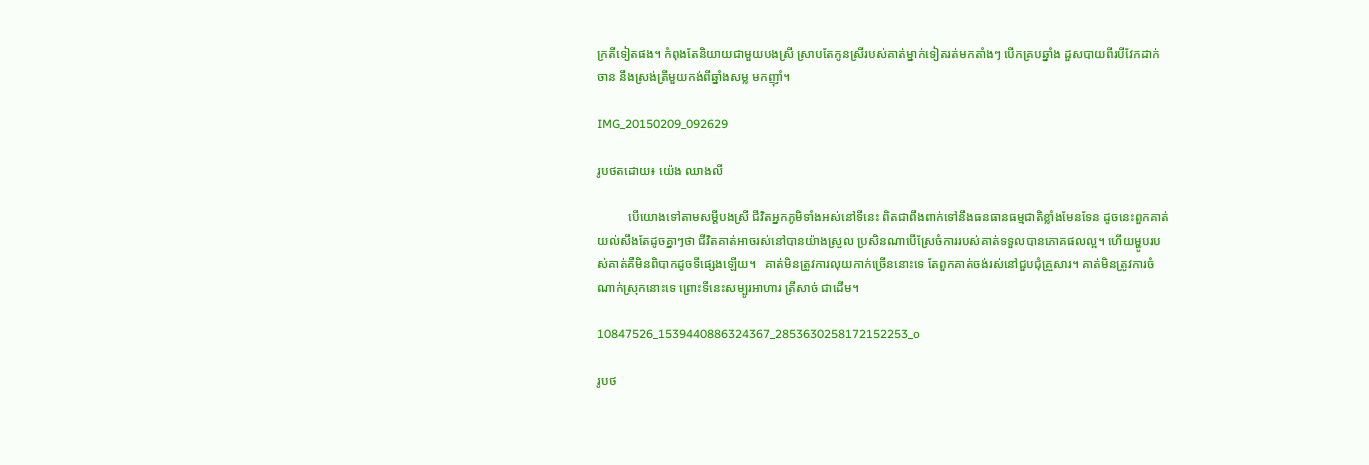ក្រតីទៀតផង។ កំពុងតែនិយាយជាមួយបងស្រី ស្រាបតែកូនស្រីរបស់គាត់ម្នាក់ទៀតរត់មកតាំងៗ បើកគ្របឆ្នាំង ដួសបាយពីរបីវែកដាក់ចាន នឹងស្រង់ត្រីមួយកង់ពីឆ្នាំងសម្ល មកញ៉ាំ។

IMG_20150209_092629

រូបថតដោយ៖ យ៉េង ឈាងលី

          បើយោងទៅតាមសម្តីបងស្រី ជីវិតអ្នកភូមិទាំងអស់នៅទីនេះ ពិតជាពឹងពាក់ទៅនឹងធនធានធម្មជាតិខ្លាំងមែនទែន ដូចនេះពួកគាត់យល់សឹងតែដូចគ្នាៗថា ជីវិតគាត់អាចរស់នៅបានយ៉ាងស្រួល ប្រសិនណាបើស្រែចំការរបស់គាត់ទទួលបានភោគផលល្អ។ ហើយម្ហូបរបស់គាត់គឺមិនពិបាកដូចទីផ្សេងឡើយ។   គាត់មិនត្រូវការលុយកាក់ច្រើននោះទេ តែពួកគាត់ចង់រស់នៅជួបជុំគ្រួសារ។ គាត់មិនត្រូវការចំណាក់ស្រុកនោះទេ ព្រោះទីនេះសម្បូរអាហារ ត្រីសាច់ ជាដើម។

10847526_1539440886324367_2853630258172152253_o

រូបថ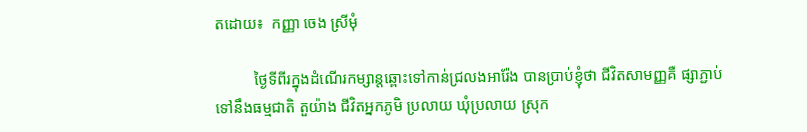តដោយ៖  កញ្ញា ចេង ស្រីមុំ

          ថ្ងៃទីពីរក្នុងដំណើរកម្សាន្តឆ្ពោះទៅកាន់ជ្រលងអារ៉ែង បានប្រាប់ខ្ញុំថា ជីវិតសាមញ្ញគឺ ផ្សាភ្ជាប់ទៅនឹងធម្មជាតិ តួយ៉ាង ជីវិតអ្នកភូមិ ប្រលាយ ឃុំប្រលាយ ស្រុក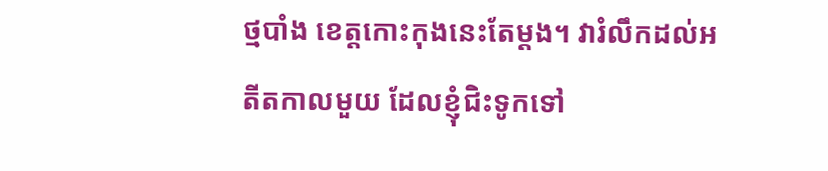ថ្មបាំង ខេត្តកោះកុងនេះតែម្តង។ វារំលឹកដល់អតីតកាលមួយ ដែលខ្ញុំជិះទូកទៅ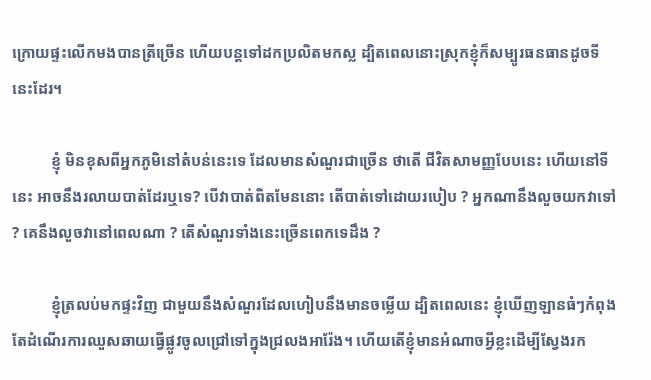ក្រោយផ្ទះលើកមងបានត្រីច្រើន ហើយបន្តទៅដកប្រលិតមកស្ល ដ្បិតពេលនោះស្រុកខ្ញុំក៏សម្បូរធនធានដូចទីនេះដែរ។

          ខ្ញុំ មិនខុសពីអ្នកភូមិនៅតំបន់នេះទេ ដែលមានសំណួរជាច្រើន ថាតើ ជីវិតសាមញ្ញបែបនេះ ហើយនៅទីនេះ អាចនឹងរលាយបាត់ដែរឬទេ? បើវាបាត់ពិតមែននោះ តើបាត់ទៅដោយរបៀប ? អ្នកណានឹងលួចយកវាទៅ ? គេនឹងលួចវានៅពេលណា ? តើសំណួរទាំងនេះច្រើនពេកទេដឹង ?

          ខ្ញុំត្រលប់មកផ្ទះវិញ ជាមួយនឹងសំណួរដែលហៀបនឹងមានចម្លើយ ដ្បិតពេលនេះ ខ្ញុំឃើញឡានធំៗកំពុងតែដំណើរការឈួសឆាយធ្វើផ្លូវចូលជ្រៅទៅក្នុងជ្រលងអារ៉ែង។ ហើយតើខ្ញុំមានអំណាចអ្វីខ្លះដើម្បីស្វែងរក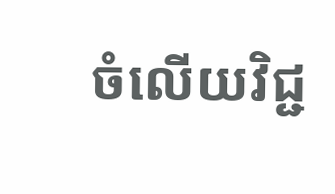ចំលើយវិជ្ជ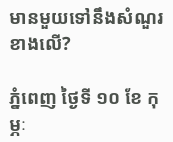មានមួយទៅនឹងសំណួរខាងលើ?

ភ្នំពេញ ថ្ងៃទី ១០ ខែ កុម្ភៈ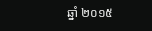ឆ្នាំ ២០១៥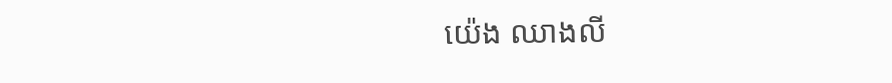យ៉េង ឈាងលី